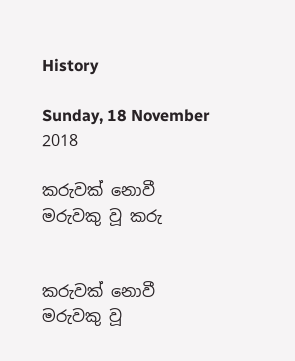History

Sunday, 18 November 2018

කරුවක් නොවී මරුවකු වූ කරු


කරුවක් නොවී මරුවකු වූ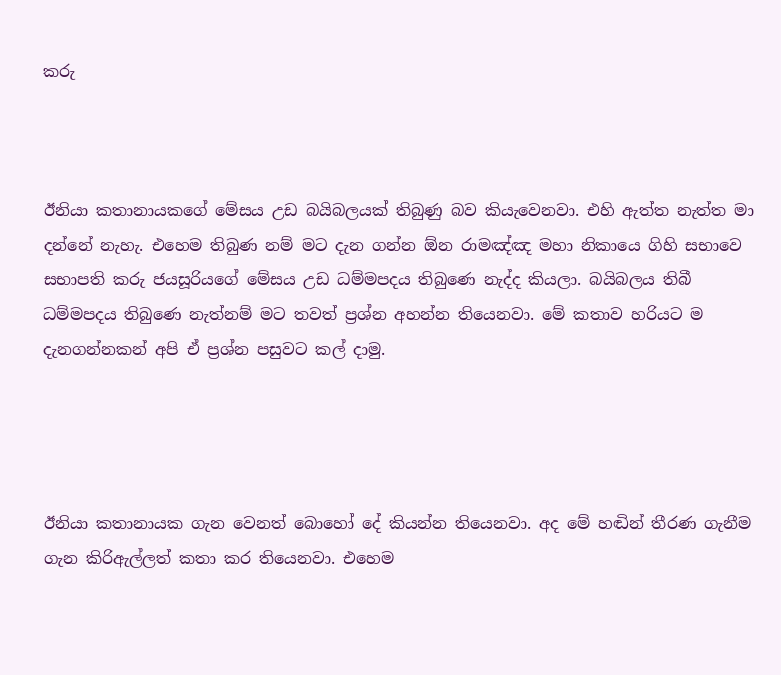කරු



ඊනියා කතානායකගේ මේසය උඩ බයිබලයක් තිබුණු බව කියැවෙනවා. එහි ඇත්ත නැත්ත මා දන්නේ නැහැ. එහෙම තිබුණ නම් මට දැන ගන්න ඕන රාමඤ්ඤ මහා නිකායෙ ගිහි සභාවෙ සභාපති කරු ජයසූරියගේ මේසය උඩ ධම්මපදය තිබුණෙ නැද්ද කියලා. බයිබලය තිබී ධම්මපදය තිබුණෙ නැත්නම් මට තවත් ප්‍රශ්න අහන්න තියෙනවා. මේ කතාව හරියට ම දැනගන්නකන් අපි ඒ ප්‍රශ්න පසුවට කල් දාමු.




ඊනියා කතානායක ගැන වෙනත් බොහෝ දේ කියන්න තියෙනවා. අද මේ හඬින් තීරණ ගැනීම ගැන කිරිඇල්ලත් කතා කර තියෙනවා. එහෙම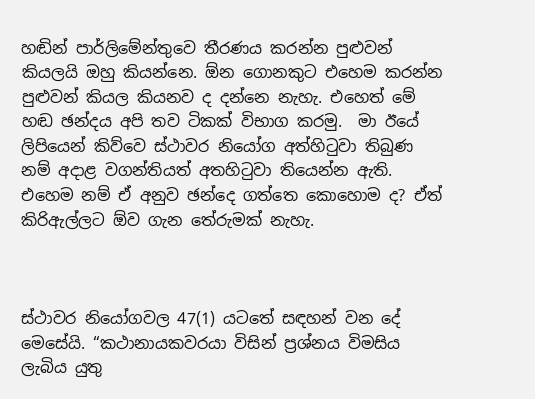හඬින් පාර්ලිමේන්තුවෙ තීරණය කරන්න පුළුවන් කියලයි ඔහු කියන්නෙ. ඕන ගොනකුට එහෙම කරන්න පුළුවන් කියල කියනව ද දන්නෙ නැහැ. එහෙත් මේ හඬ ඡන්දය අපි තව ටිකක් විභාග කරමු.  මා ඊයේ ලිපියෙන් කිව්වෙ ස්ථාවර නියෝග අත්හිටුවා තිබුණ නම් අදාළ වගන්තියත් අතහිටුවා තියෙන්න ඇති. එහෙම නම් ඒ අනුව ඡන්දෙ ගත්තෙ කොහොම ද? ඒත් කිරිඇල්ලට ඕව ගැන තේරුමක් නැහැ.



ස්ථාවර නියෝගවල 47(1) යටතේ සඳහන් වන දේ මෙසේයි. “කථානායකවරයා විසින් ප්‍රශ්නය විමසිය ලැබිය යුතු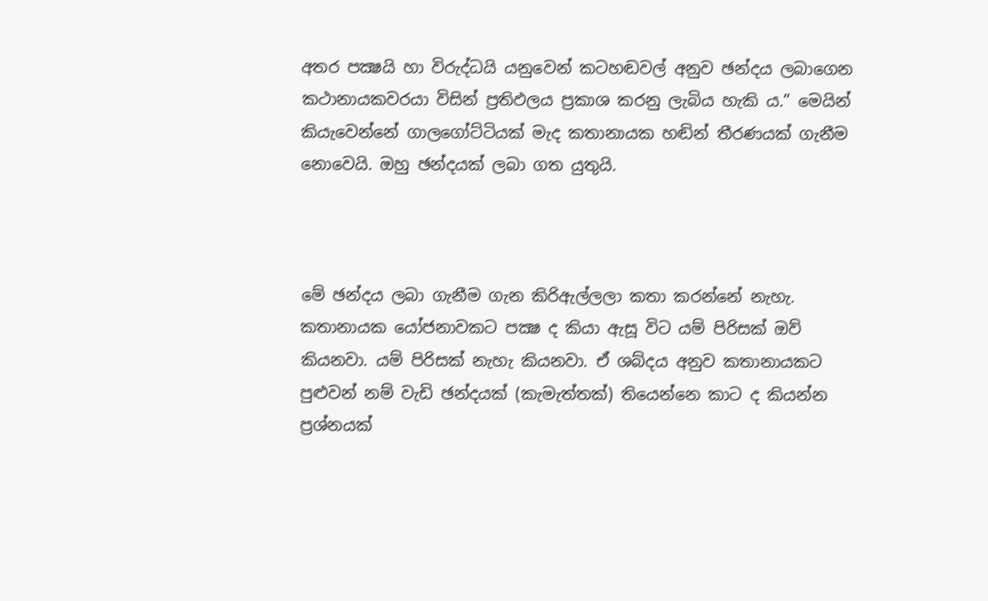අතර පක්‍ෂයි හා විරුද්ධයි යනුවෙන් කටහඬවල් අනුව ඡන්දය ලබාගෙන කථානායකවරයා විසින් ප්‍රතිඵලය ප්‍රකාශ කරනු ලැබිය හැකි ය.” මෙයින් කියැවෙන්නේ ගාලගෝට්ටියක් මැද කතානායක හඬින් තීරණයක් ගැනීම නොවෙයි. ඔහු ඡන්දයක් ලබා ගත යුතුයි.



මේ ඡන්දය ලබා ගැනීම ගැන කිරිඇල්ලලා කතා කරන්නේ නැහැ. කතානායක යෝජනාවකට පක්‍ෂ ද කියා ඇසූ විට යම් පිරිසක් ඔව් කියනවා. යම් පිරිසක් නැහැ කියනවා. ඒ ශබ්දය අනුව කතානායකට පුළුවන් නම් වැඩි ඡන්දයක් (කැමැත්තක්) තියෙන්නෙ කාට ද කියන්න ප්‍රශ්නයක්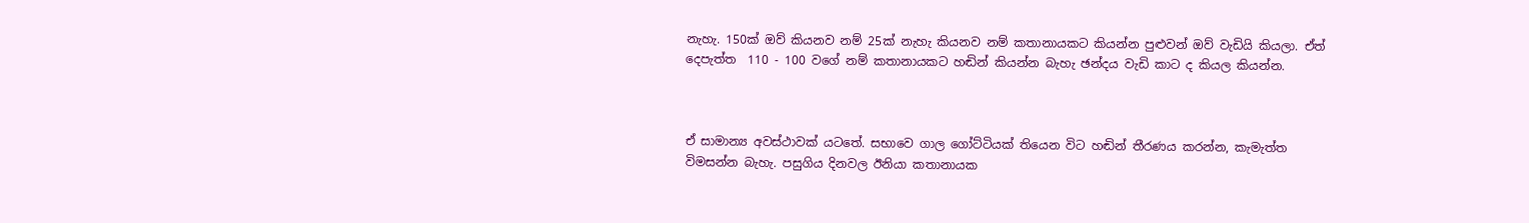නැහැ. 150ක් ඔව් කියනව නම් 25ක් නැහැ කියනව නම් කතානායකට කියන්න පුළුවන් ඔව් වැඩියි කියලා. ඒත් දෙපැත්ත  110 - 100 වගේ නම් කතානායකට හඬින් කියන්න බැහැ ඡන්දය වැඩි කාට ද කියල කියන්න.



ඒ සාමාන්‍ය අවස්ථාවක් යටතේ. සභාවෙ ගාල ගෝට්ටියක් තියෙන විට හඬින් තීරණය කරන්න, කැමැත්ත විමසන්න බැහැ. පසුගිය දිනවල ඊනියා කතානායක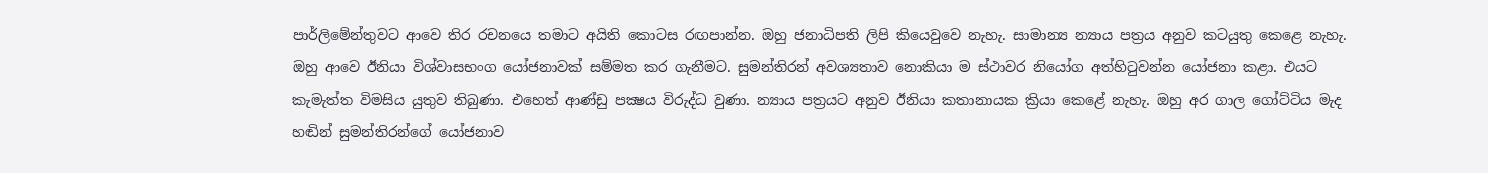පාර්ලිමේන්තුවට ආවෙ තිර රචනයෙ තමාට අයිති කොටස රඟපාන්න. ඔහු ජනාධිපති ලිපි කියෙවුවෙ නැහැ. සාමාන්‍ය න්‍යාය පත්‍රය අනුව කටයුතු කෙළෙ නැහැ. ඔහු ආවෙ ඊනියා විශ්වාසභංග යෝජනාවක් සම්මත කර ගැනීමට. සුමන්තිරන් අවශ්‍යතාව නොකියා ම ස්ථාවර නියෝග අත්හිටුවන්න යෝජනා කළා. එයට කැමැත්ත විමසිය යුතුව තිබුණා. එහෙත් ආණ්ඩු පක්‍ෂය විරුද්ධ වුණා. න්‍යාය පත්‍රයට අනුව ඊනියා කතානායක ක්‍රියා කෙළේ නැහැ. ඔහු අර ගාල ගෝට්ටිය මැද හඬින් සුමන්තිරන්ගේ යෝජනාව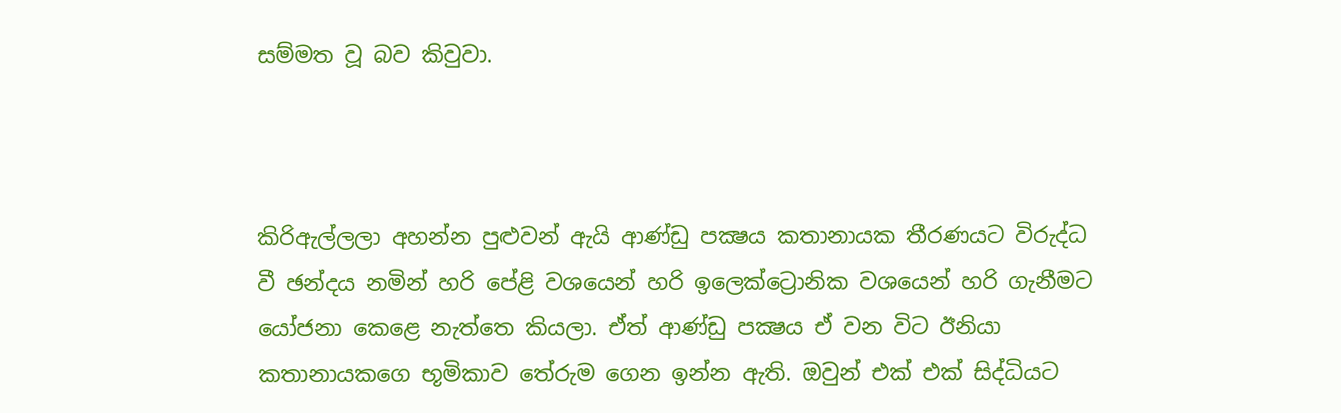සම්මත වූ බව කිවුවා.



කිරිඇල්ලලා අහන්න පුළුවන් ඇයි ආණ්ඩු පක්‍ෂය කතානායක තීරණයට විරුද්ධ වී ඡන්දය නමින් හරි පේළි වශයෙන් හරි ඉලෙක්ට්‍රොනික වශයෙන් හරි ගැනීමට යෝජනා කෙළෙ නැත්තෙ කියලා. ඒත් ආණ්ඩු පක්‍ෂය ඒ වන විට ඊනියා කතානායකගෙ භූමිකාව තේරුම ගෙන ඉන්න ඇති. ඔවුන් එක් එක් සිද්ධියට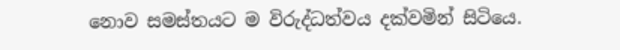නොව සමස්තයට ම විරුද්ධත්වය දක්වමින් සිටියෙ.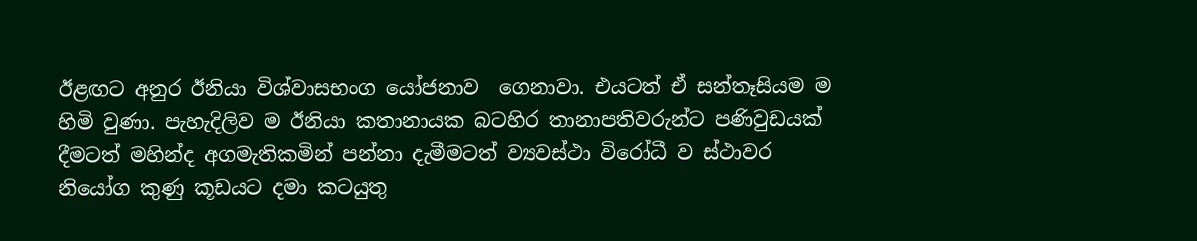ඊළඟට අනුර ඊනියා විශ්වාසභංග යෝජනාව  ගෙනාවා. එයටත් ඒ සන්තෑසියම ම හිමි වුණා. පැහැදිලිව ම ඊනියා කතානායක බටහිර තානාපතිවරුන්ට පණිවුඩයක් දීමටත් මහින්ද අගමැතිකමින් පන්නා දැමීමටත් ව්‍යවස්ථා විරෝධී ව ස්ථාවර නියෝග කුණු කූඩයට දමා කටයුතු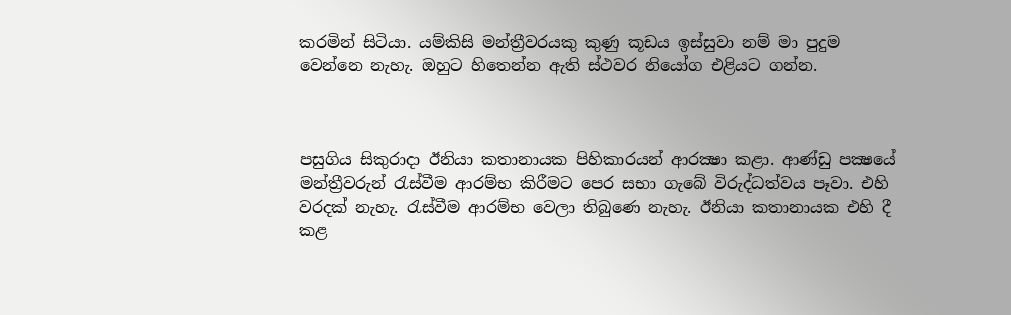කරමින් සිටියා. යම්කිසි මන්ත්‍රීවරයකු කුණු කූඩය ඉස්සුවා නම් මා පුදුම වෙන්නෙ නැහැ. ඔහුට හිතෙන්න ඇති ස්ථවර නියෝග එළියට ගන්න.



පසුගිය සිකුරාදා ඊනියා කතානායක පිහිකාරයන් ආරක්‍ෂා කළා. ආණ්ඩු පක්‍ෂයේ මන්ත්‍රීවරුන් රැස්වීම ආරම්භ කිරීමට පෙර සභා ගැබේ විරුද්ධත්වය පෑවා. එහි වරදක් නැහැ. රැස්වීම ආරම්භ වෙලා තිබුණෙ නැහැ. ඊනියා කතානායක එහි දී කළ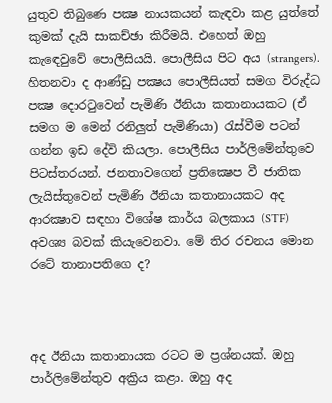යුතුව තිබුණෙ පක්‍ෂ නායකයන් කැඳවා කළ යුත්තේ කුමක් දැයි සාකච්ඡා කිරීමයි. එහෙත් ඔහු කැඳෙවුවේ පොලීසියයි. පොලීසිය පිට අය (strangers). හිතනවා ද ආණ්ඩු පක්‍ෂය පොලීසියත් සමග විරුද්ධ පක්‍ෂ දොරටුවෙන් පැමිණි ඊනියා කතානායකට (ඒ සමග ම මෙන් රනිලුත් පැමිණියා) රැස්වීම පටන් ගන්න ඉඩ දේවි කියලා. පොලීසිය පාර්ලිමේන්තුවෙ පිටස්තරයන්. ජනතාවගෙන් ප්‍රතික්‍ෂෙප වී ජාතික ලැයිස්තුවෙන් පැමිණි ඊනියා කතානායකට අද ආරක්‍ෂාව සඳහා විශේෂ කාර්ය බලකාය (STF) අවශ්‍ය බවක් කියැවෙනවා. මේ තිර රචනය මොන රටේ තානාපතිගෙ ද?



අද ඊනියා කතානායක රටට ම ප්‍රශ්නයක්. ඔහු පාර්ලිමේන්තුව අක්‍රිය කළා. ඔහු අද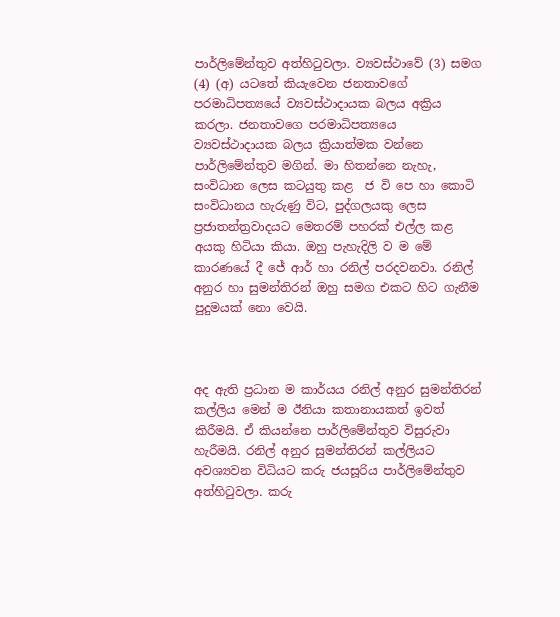පාර්ලිමේන්තුව අත්හිටුවලා. ව්‍යවස්ථාවේ (3) සමග (4) (අ) යටතේ කියැවෙන ජනතාවගේ පරමාධිපත්‍යයේ ව්‍යවස්ථාදායක බලය අක්‍රිය කරලා. ජනතාවගෙ පරමාධිපත්‍යයෙ ව්‍යවස්ථාදායක බලය ක්‍රියාත්මක වන්නෙ පාර්ලිමේන්තුව මගින්. මා හිතන්නෙ නැහැ, සංවිධාන ලෙස කටයුතු කළ  ජ වි පෙ හා කොටි සංවිධානය හැරුණු විට, පුද්ගලයකු ලෙස ප්‍රජාතන්ත්‍රවාදයට මෙතරම් පහරක් එල්ල කළ අයකු හිටියා කියා. ඔහු පැහැදිලි ව ම මේ කාරණයේ දී ජේ ආර් හා රනිල් පරදවනවා. රනිල් අනුර හා සුමන්තිරන් ඔහු සමග එකට හිට ගැනීම පුදුමයක් නො වෙයි.



අද ඇති ප්‍රධාන ම කාර්යය රනිල් අනුර සුමන්තිරන් කල්ලිය මෙන් ම ඊනියා කතානායකත් ඉවත් කිරීමයි. ඒ කියන්නෙ පාර්ලිමේන්තුව විසුරුවා හැරීමයි. රනිල් අනුර සුමන්තිරන් කල්ලියට අවශ්‍යවන විධියට කරු ජයසූරිය පාර්ලිමේන්තුව අත්හිටුවලා. කරු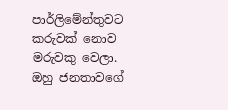පාර්ලිමේන්තුවට කරුවක් නොව මරුවකු වෙලා. ඔහු ජනතාවගේ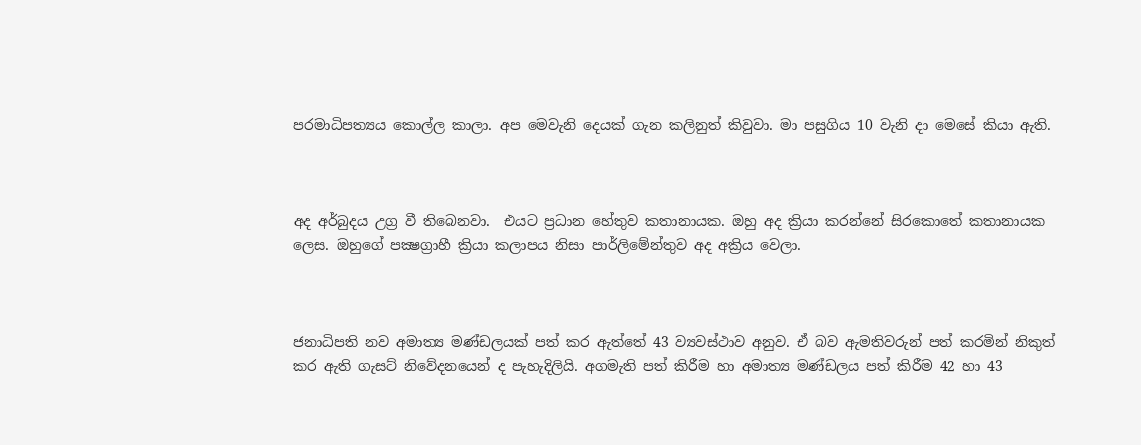පරමාධිපත්‍යය කොල්ල කාලා. අප මෙවැනි දෙයක් ගැන කලිනුත් කිවුවා. මා පසුගිය 10 වැනි දා මෙසේ කියා ඇති.



අද අර්බුදය උග්‍ර වී තිබෙනවා.  එයට ප්‍රධාන හේතුව කතානායක. ඔහු අද ක්‍රියා කරන්නේ සිරකොතේ කතානායක ලෙස. ඔහුගේ පක්‍ෂග්‍රාහී ක්‍රියා කලාපය නිසා පාර්ලිමේන්තුව අද අක්‍රිය වෙලා.



ජනාධිපති නව අමාත්‍ය මණ්ඩලයක් පත් කර ඇත්තේ 43 ව්‍යවස්ථාව අනුව. ඒ බව ඇමතිවරුන් පත් කරමින් නිකුත් කර ඇති ගැසට් නිවේදනයෙන් ද පැහැදිලියි. අගමැති පත් කිරීම හා අමාත්‍ය මණ්ඩලය පත් කිරීම 42 හා 43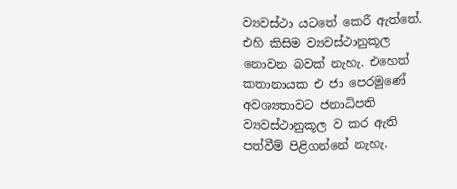ව්‍යවස්ථා යටතේ කෙරී ඇත්තේ. එහි කිසිම ව්‍යවස්ථානුකූල නොවන බවක් නැහැ. එහෙත් කතානායක එ ජා පෙරමුණේ අවශ්‍යතාවට ජනාධිපති ව්‍යවස්ථානුකූල ව කර ඇති පත්වීම් පිළිගන්නේ නැහැ.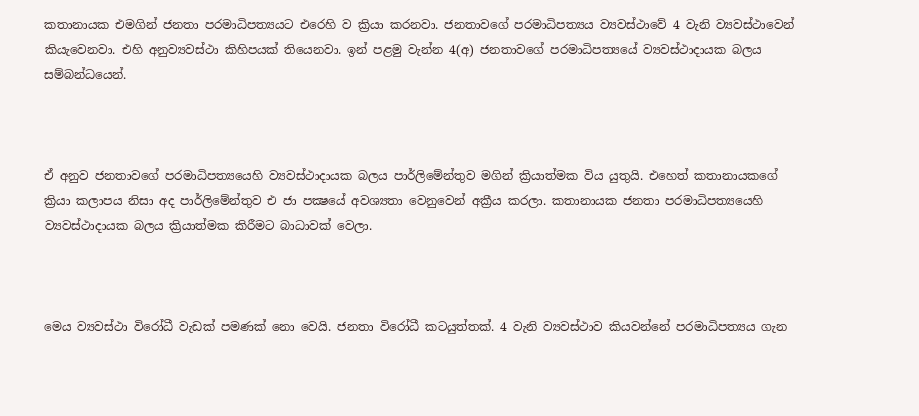කතානායක එමගින් ජනතා පරමාධිපත්‍යයට එරෙහි ව ක්‍රියා කරනවා. ජනතාවගේ පරමාධිපත්‍යය ව්‍යවස්ථාවේ 4 වැනි ව්‍යවස්ථාවෙන් කියැවෙනවා. එහි අනුව්‍යවස්ථා කිහිපයක් තියෙනවා. ඉන් පළමු වැන්න 4(අ) ජනතාවගේ පරමාධිපත්‍යයේ ව්‍යවස්ථාදායක බලය සම්බන්ධයෙන්.



ඒ අනුව ජනතාවගේ පරමාධිපත්‍යයෙහි ව්‍යවස්ථාදායක බලය පාර්ලිමේන්තුව මගින් ක්‍රියාත්මක විය යුතුයි. එහෙත් කතානායකගේ ක්‍රියා කලාපය නිසා අද පාර්ලිමේන්තුව එ ජා පක්‍ෂයේ අවශ්‍යතා වෙනුවෙන් අක්‍රීය කරලා. කතානායක ජනතා පරමාධිපත්‍යයෙහි ව්‍යවස්ථාදායක බලය ක්‍රියාත්මක කිරීමට බාධාවක් වෙලා.



මෙය ව්‍යවස්ථා විරෝධී වැඩක් පමණක් නො වෙයි. ජනතා විරෝධී කටයුත්තක්. 4 වැනි ව්‍යවස්ථාව කියවන්නේ පරමාධිපත්‍යය ගැන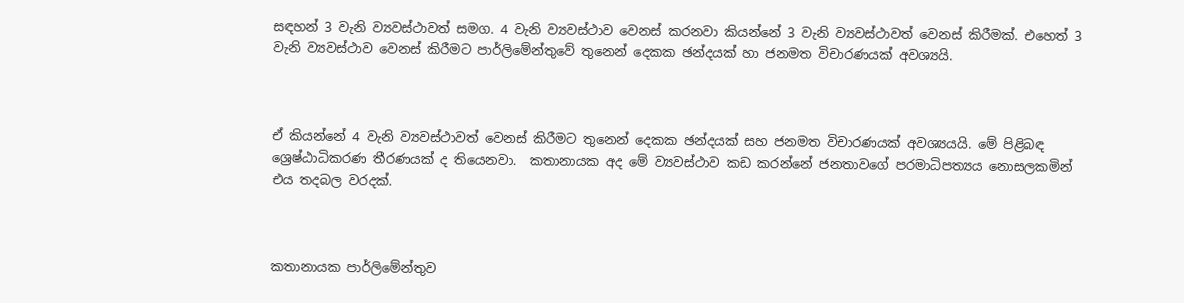සඳහන් 3 වැනි ව්‍යවස්ථාවත් සමග. 4 වැනි ව්‍යවස්ථාව වෙනස් කරනවා කියන්නේ 3 වැනි ව්‍යවස්ථාවත් වෙනස් කිරීමක්. එහෙත් 3 වැනි ව්‍යවස්ථාව වෙනස් කිරීමට පාර්ලිමේන්තුවේ තුනෙන් දෙකක ඡන්දයක් හා ජනමත විචාරණයක් අවශ්‍යයි.



ඒ කියන්නේ 4 වැනි ව්‍යවස්ථාවත් වෙනස් කිරීමට තුනෙන් දෙකක ඡන්දයක් සහ ජනමත විචාරණයක් අවශ්‍යයයි. මේ පිළිබඳ ශ්‍රෙෂ්ඨාධිකරණ තීරණයක් ද තියෙනවා.  කතානායක අද මේ ව්‍යවස්ථාව කඩ කරන්නේ ජනතාවගේ පරමාධිපත්‍යය නොසලකමින් එය තදබල වරදක්.



කතානායක පාර්ලිමේන්තුව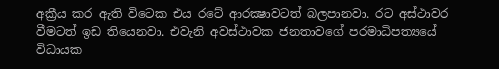අක්‍රීය කර ඇති විටෙක එය රටේ ආරක්‍ෂාවටත් බලපානවා. රට අස්ථාවර වීමටත් ඉඩ තියෙනවා. එවැනි අවස්ථාවක ජනතාවගේ පරමාධිපත්‍යයේ විධායක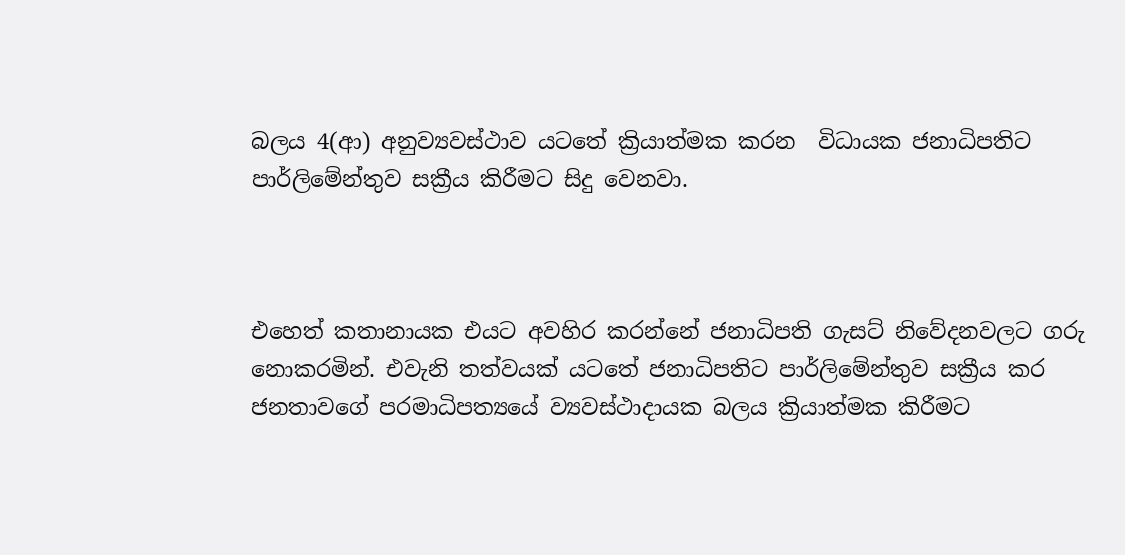බලය 4(ආ) අනුව්‍යවස්ථාව යටතේ ක්‍රියාත්මක කරන  විධායක ජනාධිපතිට පාර්ලිමේන්තුව සක්‍රීය කිරීමට සිදු වෙනවා.



එහෙත් කතානායක එයට අවහිර කරන්නේ ජනාධිපති ගැසට් නිවේදනවලට ගරු නොකරමින්. එවැනි තත්වයක් යටතේ ජනාධිපතිට පාර්ලිමේන්තුව සක්‍රීය කර ජනතාවගේ පරමාධිපත්‍යයේ ව්‍යවස්ථාදායක බලය ක්‍රියාත්මක කිරීමට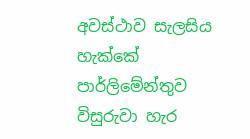අවස්ථාව සැලසිය හැක්කේ පාර්ලිමේන්තුව විසුරුවා හැර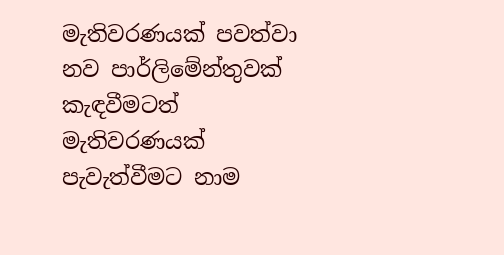මැතිවරණයක් පවත්වා නව පාර්ලිමේන්තුවක් කැඳවීමටත් මැතිවරණයක් පැවැත්වීමට නාම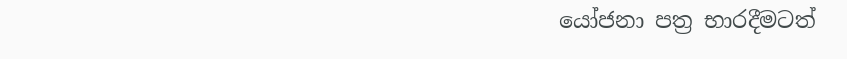යෝජනා පත්‍ර භාරදීමටත්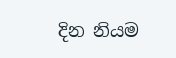දින නියම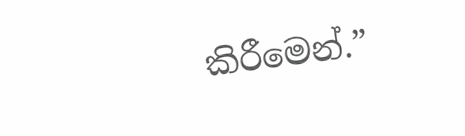කිරීමෙන්.”